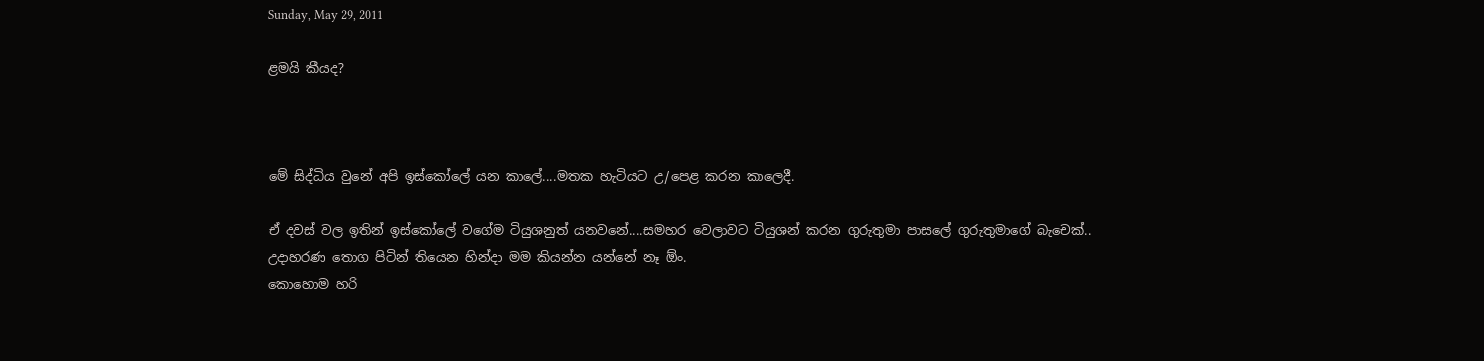Sunday, May 29, 2011

ළමයි කීයද?



මේ සිද්ධිය වුනේ අපි ඉස්කෝලේ යන කාලේ....මතක හැටියට උ/පෙළ කරන කාලෙදී.

ඒ දවස් වල ඉතින් ඉස්කෝලේ වගේම ටියුශනුත් යනවනේ....සමහර වෙලාවට ටියුශන් කරන ගුරුතුමා පාසලේ ගුරුතුමාගේ බැ‍‍චෙක්..
උදාහරණ තොග පිටින් තියෙන හින්දා මම කියන්න යන්නේ නෑ ‍ඕං.
කොහොම හරි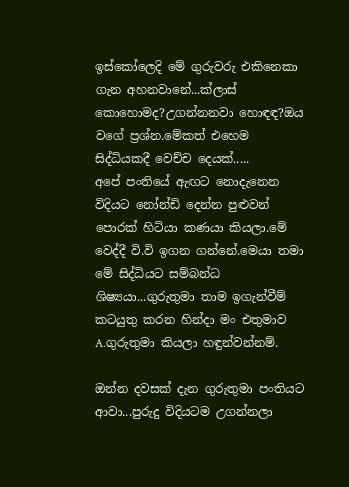ඉස්කෝලෙදි මේ ගුරුවරු එකිනෙකා ගැන අහනවානේ...ක්ලාස් කොහොමද?උගන්නනවා හොඳඳ?ඔය වගේ ප්‍රශ්න.මේකත් එහෙම සිද්ධියකදී වෙච්ච දෙයක්.....
අපේ පංති‍යේ ඇඟට නොදැනෙන විදියට නෝන්ඩි දෙන්න පුළුවන් පොරක් හිටියා කණයා කියලා.මේ වෙද්දී වි.වි ඉගන ගන්නේ.මෙයා තමා මේ සිද්ධියට සම්බන්ධ ශිෂ්‍යයා...ගුරුතුමා තාම ඉගැන්වීම් කටයුතු කරන හින්දා මං එතුමාව A.ගුරුතුමා කියලා හඳුන්වන්නම්.

ඔන්න දවසක් දැන ගුරුතුමා පංතියට ආවා...පුරුදු විදියටම උගන්නලා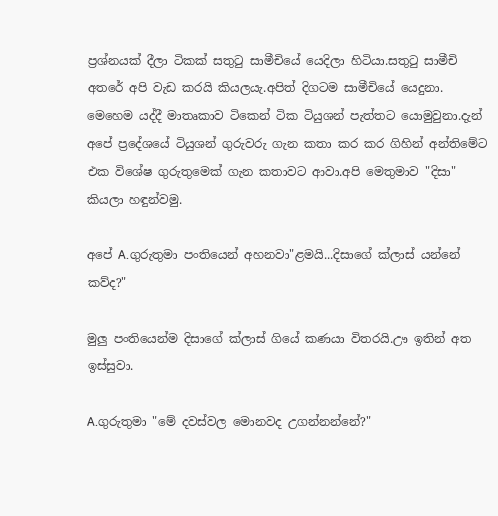ප්‍රශ්නයක් දීලා ටිකක් සතුටු සාමීචියේ යෙදිලා හිටියා.සතුටු සාමීචි අතරේ අපි වැඩ කරයි කියලයැ.අපිත් දිගටම සාමීචියේ යෙදුනා.
මෙහෙම යද්දී මාතෘකාව ටිකෙන් ටික ටියුශන් පැත්තට යොමුවුනා.දැන් අපේ ප්‍රදේශයේ ටියුශන් ගුරුවරු ගැන කතා කර කර ගිහින් අන්තිමේට එක විශේෂ ගුරුතුමෙක් ගැන කතාවට ආවා.අපි මෙතුමාව "දිසා" කියලා හඳුන්වමු.

අපේ A.ගුරුතුමා පංතියෙන් අහනවා"ළමයි...දිසාගේ ක්ලාස් යන්නේ කව්ද?"

මුලු පංතියෙන්ම දිසාගේ ක්ලාස් ගියේ කණයා විතරයි.ඌ ඉතින් අත ඉස්සුවා.

A.ගුරුතුමා "මේ දවස්වල මොනවද උගන්නන්නේ?"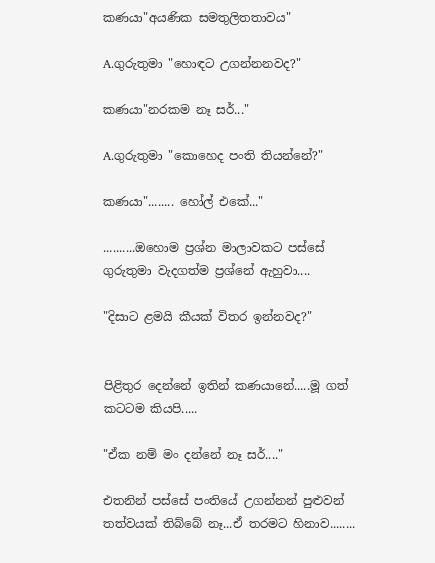කණයා"අයණික සමතුලිතතාවය"

A.ගුරුතුමා "හොඳට උගන්නනවද?"

කණයා"නරකම නෑ සර්..."

A.ගුරුතුමා "කොහෙද පංති තියන්නේ?"

කණයා"........ හෝල් එකේ..."

..........ඔහොම ප්‍රශ්න මාලාවකට පස්සේ ගුරුතුමා වැදගත්ම ප්‍රශ්නේ ඇහුවා....

"දිසාට ළමයි කීයක් විතර ඉන්නවද?"


පිළිතුර දෙන්නේ ඉතින් කණයා‍නේ.....මූ ගත් කටටම කියපි.....

"ඒක නම් මං දන්නේ නෑ සර්...."

එතනින් පස්සේ පංතියේ උගන්නන් පුළුවන් තත්වයක් තිබ්බේ නෑ...ඒ තරමට හිනාව........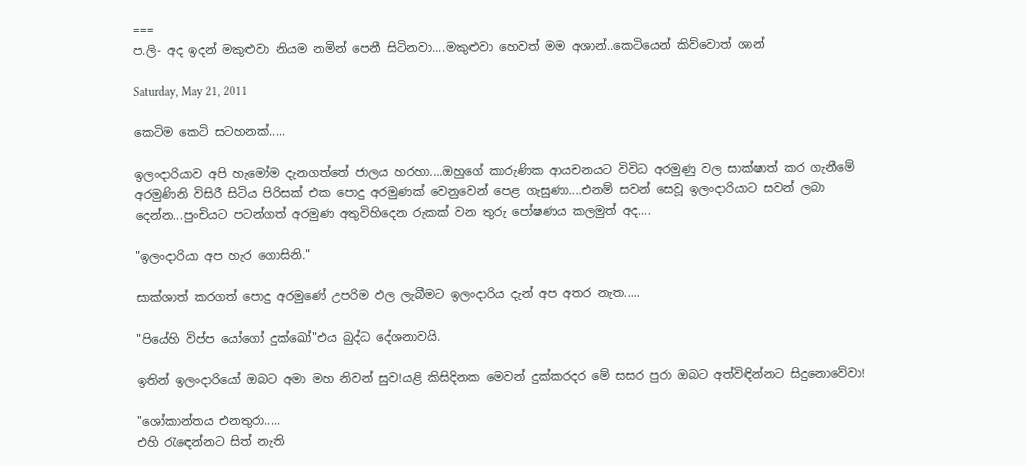===
ප.ලි- අද ඉදන් මකුළුවා නියම නමින් පෙනී සිටිනවා....මකුළුවා හෙවත් මම අශාන්..කෙටියෙන් කිව්වොත් ශාන්

Saturday, May 21, 2011

කෙටිම කෙටි සටහනක්.....

ඉලංදාරියාව අපි හැමෝම දැනගත්තේ ජාලය හරහා....ඔහුගේ කාරුණික ආයචනයට විවිධ අරමුණු වල සාක්ෂාත් කර ගැනීමේ අරමුණිනි විසිරී සිටිය පිරිසක් එක පොදු අරමුණක් වෙනුවෙන් පෙළ ගැසුණා....එනම් සවන් සෙවූ ඉලංදාරියාට සවන් ලබා දෙන්න...පුංචියට පටන්ගත් අරමුණ අතුවිහිදෙන රුකක් වන තුරු පෝෂණය කලමුත් අද....

"ඉලංදාරියා අප හැර ගොසිනි."

සාක්ශාත් කරගත් පොදු අරමුණේ උපරිම ඵල ලැබීමට ඉලංදාරිය දැන් අප අතර නැත.....

"පියේහි විප්ප යෝගෝ දුක්ඛෝ"එය බුද්ධ දේශනාවයි.

ඉතින් ඉලංදාරියෝ ඔබට අමා මහ නිවන් සුව!යළි කිසිදිනක මෙවන් දුක්කරදර මේ සසර පුරා ඔබට අත්විඳින්නට සිදුනොවේවා!

"ශෝකාන්තය එනතුරා.....
එහි රැඳෙන්නට සිත් නැති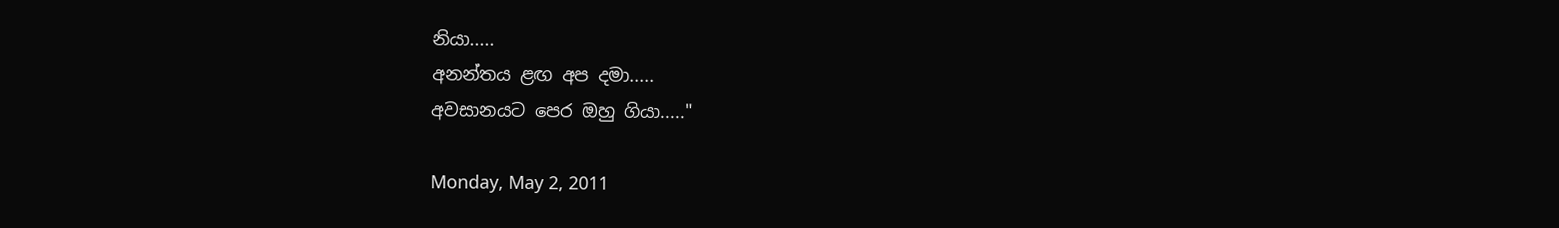නියා.....
අනන්තය ළඟ අප දමා.....
අවසානයට පෙර ඔහු ගියා....."

Monday, May 2, 2011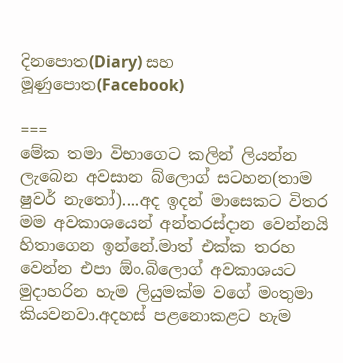දිනපොත(Diary) සහ මූණුපොත(Facebook)

===
මේක තමා විභාගෙට කලින් ලියන්න ලැබෙන අවසාන බ්ලොග් සටහන(තාම ෂුවර් නැතෝ)....අද ඉදන් මාසෙකට විතර මම අවකාශයෙන් අන්තරස්දාන වෙන්නයි හිතාගෙන ඉන්නේ.මාත් එක්ක තරහ වෙන්න එපා ඕං.බිලොග් අවකාශයට මුදාහරින හැම ලියුමක්ම වගේ මංතුමා කියවනවා.අදහස් පළනොකළට හැම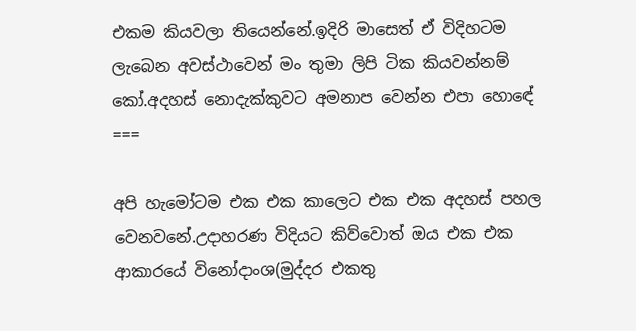එකම කියවලා තියෙන්නේ.ඉදිරි මාසෙත් ඒ විදිහටම ලැබෙන අවස්ථාවෙන් මං තුමා ලිපි ටික කියවන්නම් කෝ.අදහස් නොදැක්කුවට අමනාප වෙන්න එපා හොඳේ
===

අපි හැමෝටම එක එක කාලෙට එක එක අදහස් පහල වෙනවනේ.උදාහරණ විදියට කිව්වොත් ඔය එක එක ආකාරයේ විනෝදාංශ(මුද්දර එකතු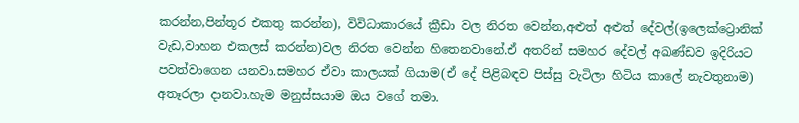කරන්න,පින්තූර එකතු කරන්න), විවිධාකාරයේ ක්‍රීඩා වල නිරත වෙන්න,අළුත් අළුත් දේවල්(ඉලෙක්ට්‍රොනික් වැ‍‍ඩ,වාහන එකලස් කරන්න)වල නිරත වෙන්න හිතෙනවානේ.ඒ අතරින් සමහර දේවල් අඛණ්ඩව ඉදිරියට පවත්වාගෙන යනවා.සමහර ඒවා කාලයක් ගියාම(ඒ දේ පිළිබඳව පිස්සු වැටිලා හිටිය කාලේ නැවතුනාම) අතෑරලා දානවා.හැම මනුස්සයාම ඔය වගේ තමා.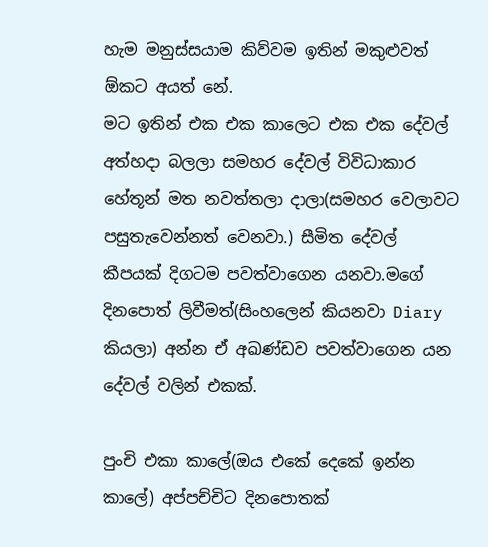හැම මනුස්සයාම කිව්වම ඉතින් මකුළුවත් ඕකට අයත් නේ.
මට ඉතින් එක එක කාලෙට එක එක දේවල් අත්හදා බලලා සමහර දේවල් විවිධාකාර හේතූන් මත නවත්තලා දාලා(සමහර වෙලාවට පසුතැවෙන්නත් වෙනවා.) සීමිත දේවල් කීපයක් දිගටම පවත්වාගෙන යනවා.මගේ දිනපොත් ලිවීමත්(සිංහලෙන් කියනවා Diary කියලා) අන්න ඒ අඛණ්ඩව පවත්වාගෙන යන දේවල් වලින් එකක්.

පුංචි එකා කාලේ(ඔය එකේ දෙකේ ඉන්න කාලේ) අප්පච්චිට දිනපොතක්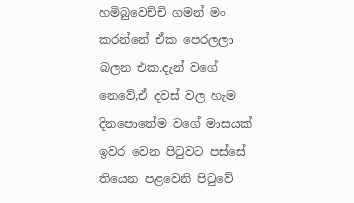හමිබුවෙච්චි ගමන් මං කරන්නේ ඒක පෙරලලා බලන එක.දැන් වගේ නෙවේ,ඒ දවස් වල හැම දිනපොතේම වගේ මාසයක් ඉවර වෙන පිටුවට පස්සේ තියෙන පළවෙනි පිටුවේ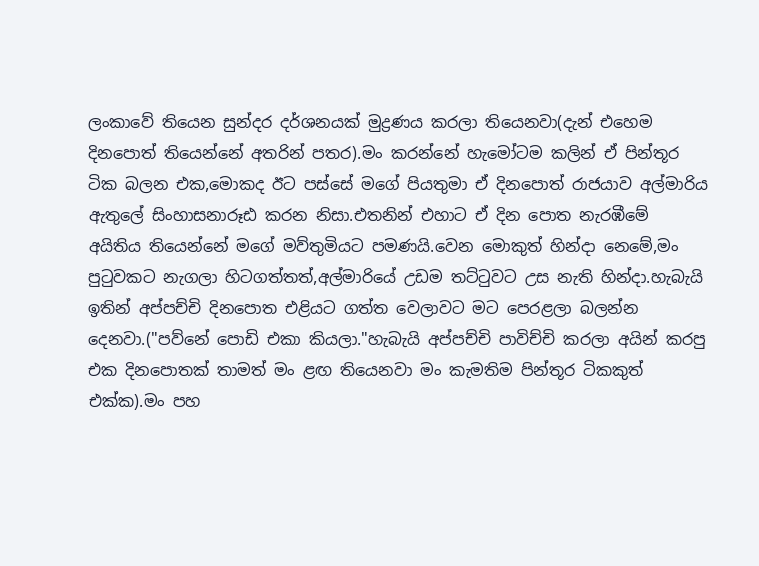ලංකාවේ තියෙන සුන්දර දර්ශනයක් මුද්‍රණය කරලා තියෙනවා(දැන් එහෙම දිනපොත් තියෙන්නේ අතරින් පතර).මං කරන්නේ හැමෝටම කලින් ඒ පින්තූර ටික බලන එක,මොකද ඊට පස්සේ මගේ පියතුමා ඒ දිනපොත් රාජයාව අල්මාරිය ඇතුලේ සිංහාසනාරූඪ කරන නිසා.එතනින් එහාට ඒ දින පොත නැරඹීමේ අයිතිය තියෙන්නේ මගේ මව්තුමියට පමණයි.වෙන මොකුත් හින්දා නෙමේ,මං පුටුවකට නැගලා හිටගත්තත්,අල්මාරියේ උඩම තට්ටුවට උස නැති හින්දා.හැබැයි ඉතින් අප්පච්චි දිනපොත එළියට ගත්ත වෙලාවට මට පෙරළලා බලන්න දෙනවා.("පව්නේ පොඩි එකා කියලා."හැබැයි අප්පච්චි පාවිච්චි කරලා අයින් කරපු එක දිනපොතක් තාමත් මං ළඟ තියෙනවා මං කැමතිම පින්තූර ටිකකුත් එක්ක).මං පහ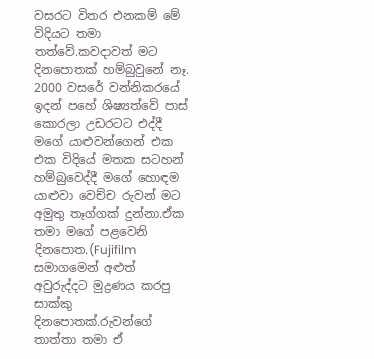වසරට විතර එනකම් මේ විදියට තමා තත්වේ.කවදාවත් මට දිනපොතක් හම්බුවුනේ නෑ.
2000 වසරේ වන්නිකරයේ ඉදන් පහේ ශිෂ්‍යත්වේ පාස් කොරලා උඩරටට එද්දී මගේ යාළුවන්ගෙන් එක එක විදියේ මතක සටහන් හම්බුවෙද්දී මගේ හොඳම යාළුවා වෙච්ච රුවන් මට අමුතු තෑග්ගක් දුන්නා.ඒක තමා මගේ පළවෙනි දිනපොත.(Fujifilm සමාගමෙන් අළුත් අවුරුද්දට මුද්‍රණය කරපු සාක්කු දිනපොතක්.රුවන්ගේ තාත්තා තමා ඒ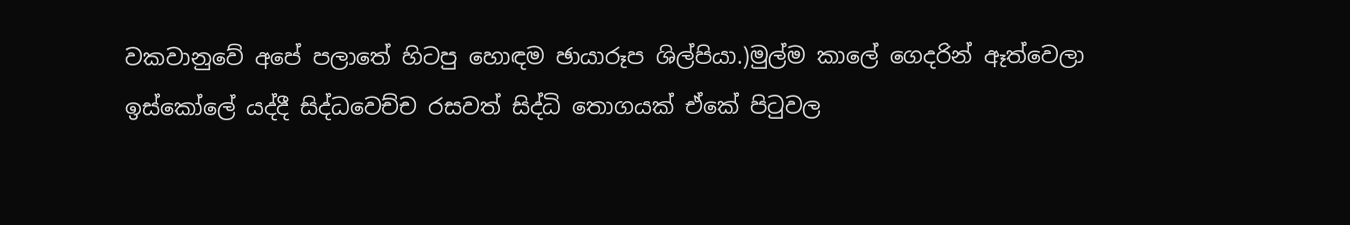වකවානුවේ අපේ පලාතේ හිටපු හොඳම ඡායාරූප ශිල්පියා.)මුල්ම කාලේ ගෙදරින් ඈත්වෙලා ඉස්කෝලේ යද්දී සිද්ධවෙච්ච රසවත් සිද්ධි තොගයක් ඒකේ පිටුවල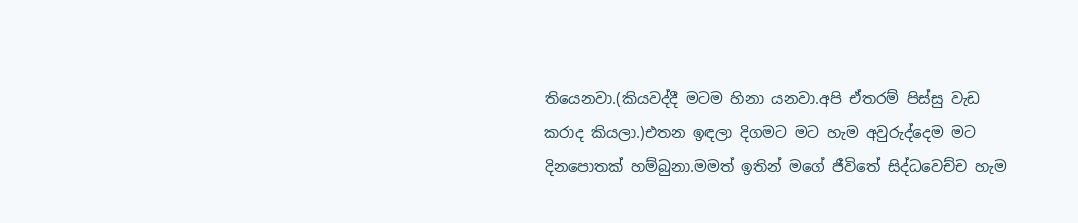තියෙනවා.(කියවද්දී මටම හිනා යනවා.අපි ඒතරම් පිස්සු වැඩ කරාද කියලා.)එතන ඉඳලා දිගමට මට ‍හැම අවුරුද්දෙම මට දිනපොතක් හම්බුනා.මමත් ඉතින් මගේ ජීවිතේ සිද්ධවෙච්ච හැම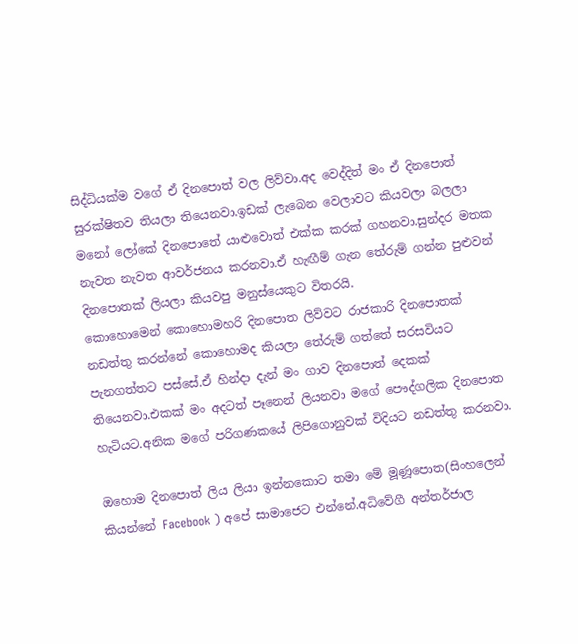සිද්ධියක්ම වගේ ඒ දිනපොත් වල ලිව්වා.අද වෙද්දිත් මං ඒ දිනපොත් සුරක්ෂිතව තියලා තියෙනවා.ඉඩක් ලැබෙන වෙලාවට කියවලා බලලා මනෝ ලෝකේ දිනපොතේ යාළුවොත් එක්ක කරක් ගහනවා.සුන්දර මතක නැවත නැවත ආවර්ජනය කරනවා.ඒ හැඟීම් ගැන තේරුම් ගන්න පුළුවන් දිනපොතක් ලියලා කියවපු මනුස්යෙකුට විතරයි.
කොහොමෙන් කොහොමහරි දිනපොත ලිව්වට රාජකාරි දිනපොතක් නඩත්තු කරන්නේ කොහොමද කියලා තේරුම් ගත්තේ සරසවියට පැනගත්තට පස්සේ.ඒ හින්දා දැන් මං ගාව දිනපොත් දෙකක් තියෙනවා.එකක් මං අදටත් පෑනෙන් ලියනවා මගේ පෞද්ගලික දිනපොත හැටියට.අනික මගේ පරිගණකයේ ලිපිගොනුවක් විදියට නඩත්තු කරනවා.

ඔහොම දිනපොත් ලිය ලියා ඉන්නකොට තමා මේ මූණූපොත(සිංහලෙන් කියන්නේ Facebook ) අපේ සාමාජෙට එන්නේ.අධිවේගී අන්තර්ජාල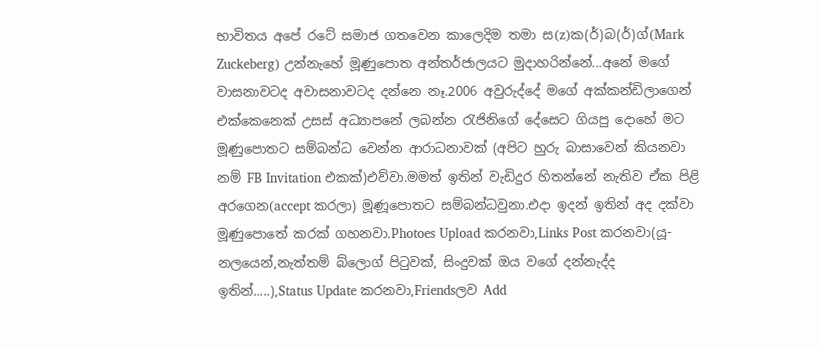භාවිතය අපේ රටේ සමාජ ගතවෙන කාලෙදිම තමා ස(z)ක(ර්)බ(ර්)ග්(Mark Zuckeberg) උන්නැහේ මූණුපොත අන්තර්ජාලයට මුදාහරින්නේ...අනේ මගේ වාසනාවටද අවාසනාවටද දන්නෙ නෑ.2006 අවුරුද්දේ මගේ අක්කන්ඩිලාගෙන් එක්කෙනෙක් උසස් අධ්‍යාපනේ ලබන්න රැජිනිගේ දේසෙට ගියපු දොහේ මට මූණුපොතට සම්බන්ධ වෙන්න ආරාධනාවක් (අපිට හුරු බාසාවෙන් කියනවා නම් FB Invitation එකක්)එව්වා.මමත් ඉතින් වැඩිදුර හිතන්නේ නැතිව ඒක පිළි අරගෙන(accept කරලා) මූණූපොතට සම්බන්ධවුනා.එදා ඉදන් ඉතින් අද දක්වා මූණුපොතේ කරක් ගහනවා.Photoes Upload කරනවා,Links Post කරනවා(යූ-නලයෙන්,නැත්තම් බ්ලොග් පිටුවක්, සිංදුවක් ඔය වගේ දන්නැද්ද ඉතින්.....),Status Update කරනවා,Friendsලව Add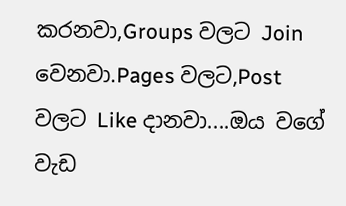කරනවා,Groups වලට Join වෙනවා.Pages වලට,Post වලට Like දානවා....ඔය වගේ වැඩ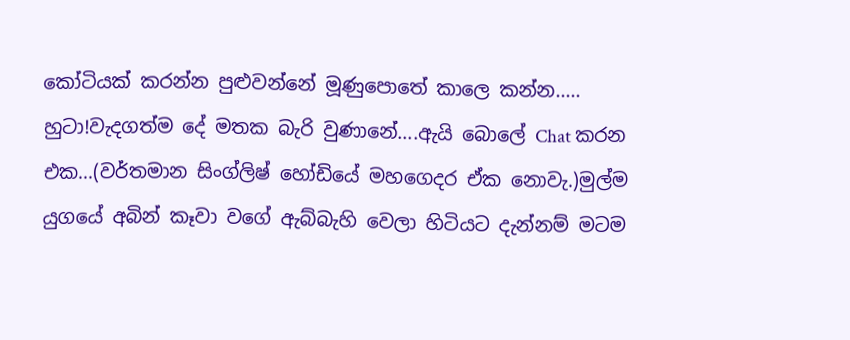කෝටියක් කරන්න පුළුවන්නේ මූණු‍පොතේ කාලෙ කන්න.....
හුටා!වැදගත්ම දේ මතක බැරි වුණානේ....ඇයි බොලේ Chat කරන එක...(වර්තමාන සිංග්ලිෂ් හෝඩියේ මහගෙදර ඒක නොවැ.)මුල්ම යුගයේ අබින් කෑවා වගේ ඇබ්බැහි වෙලා හිටියට දැන්නම් මටම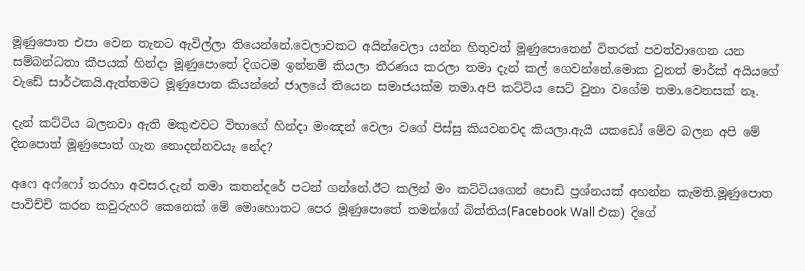මූණුපොත එපා වෙන තැනට ඇවිල්ලා තියෙන්නේ.වෙලාවකට අයින්වෙලා යන්න හිතුවත් මූණුපොතෙන් විතරක් පවත්වාගෙන යන සම්බන්ධතා කීපයක් හින්දා මූණුපොතේ දිගටම ඉන්නම් කියලා තීරණය කරලා තමා දැන් කල් ගෙවන්නේ.මොක වුනත් මාර්ක් අයියගේ වැඩේ සාර්ථකයි.ඇත්තමට මූණුපොත කියන්නේ ජාලයේ තියෙන සමාජයක්ම තමා.අපි කට්ටිය සෙට් වුනා වගේම තමා.වෙනසක් නෑ.

දැන් කට්ටිය බලනවා ඇති මකුළුවට විභාගේ හින්දා මංඤන් වෙලා වගේ පිස්සු කියවනවද කියලා.ඇයි යකඩෝ මේව බලන අපි මේ දිනපොත් මූණුපොත් ගැන නොදන්නවයැ නේද?

අෆෙ අෆ්ෆෝ තරහා අවසර.දැන් තමා කතන්දරේ පටන් ගන්‍‍නේ.ඊට කලින් මං කට්ටියගෙන් පොඩි ප්‍රශ්නයක් අහන්න කැමති.මූණුපොත පාවිච්චි කරන කවුරුහරි කෙනෙක් මේ මොහොතට පෙර මූණුපොතේ තමන්ගේ බිත්තිය(Facebook Wall එක) දිගේ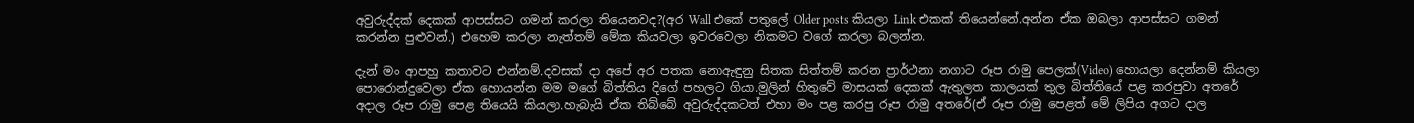අවුරුද්දක් දෙකක් ආපස්සට ගමන් කරලා තියෙනවද?(අර Wall එකේ පතුලේ Older posts කියලා Link එකක් තියෙන්නේ.අන්න ඒක ඔබලා ආපස්සට ගමන් කරන්න පුළුවන්.) එහෙම කරලා නැත්තම් මේක කියවලා ඉවරවෙලා නිකමට වගේ කරලා බලන්න.

දැන් මං ආපහු කතාවට එන්නම්.දවසක් දා අපේ අර පතක නොඇඳුනු සිතක සිත්තම් කරන ප්‍රාර්ථනා නගාට රූප රාමු පෙලක්(Video) හොයලා දෙන්නම් කියලා පො‍රොන්දුවෙලා ඒක හොයන්න මම මගේ බිත්තිය දිගේ පහලට ගියා.මුලින් හිතුවේ මාසයක් දෙකක් ඇතුලත කාලයක් තුල බිත්තියේ පළ කරපුවා අතරේ අදාල රූප රාමු පෙළ තියෙයි කියලා.හැබැයි ඒක තිබ්බේ අවුරුද්දකටත් එහා මං පළ කරපු රූප රාමු අතරේ(ඒ රූප රාමු පෙළත් මේ ලිපිය අගට දාල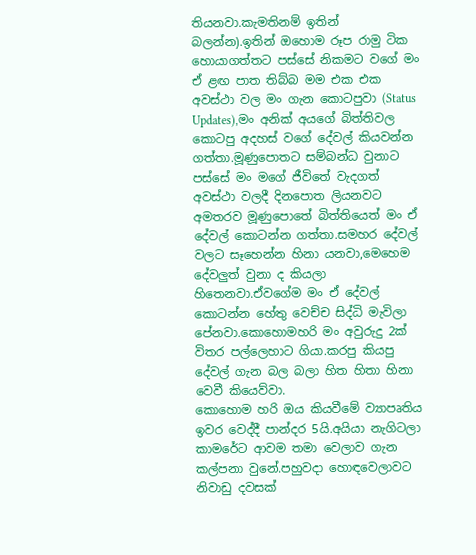තියනවා.කැමතිනම් ඉතින් බලන්න).ඉතින් ඔහොම රූප රාමු ටික හොයාගත්තට පස්සේ නිකමට වගේ මං ඒ ළඟ පාත තිබ්බ මම එක එක අවස්ථා වල මං ගැන කොටපුවා (Status Updates),මං අනික් අයගේ බිත්තිවල කොටපු අදහස් වගේ දේවල් කියවන්න ගත්තා.මූණු‍පොතට සම්බන්ධ වුනාට පස්සේ මං මගේ ජීවිතේ වැදගත් අවස්ථා වලදී දිනපොත ලියනවට අමතරව මූණුපොතේ බිත්තියෙත් මං ඒ දේවල් කොටන්න ගත්තා.සමහර ‍දේවල් වලට සෑහෙන්න හිනා යනවා,මෙහෙම දේවලුත් වුනා ද කියලා හිතෙනවා.ඒවගේම මං ඒ දේවල් කොටන්න හේතු වෙච්ච සිද්ධි මැවිලා පේනවා.කොහොමහරි මං අවුරුදු 2ක් විතර පල්ලෙහාට ගියා.කරපු කියපු දේවල් ගැන බල බලා හිත හිතා හිනා වෙවී කියෙව්වා.
කොහොම හරි ඔය කියවීමේ ව්‍යාපෘතිය ඉවර වෙද්දී පාන්දර 5යි.අයියා නැගිටලා කාමරේට ආවම තමා වෙලාව ගැන කල්පනා වුනේ.පහුවදා හොඳවෙලාවට නිවාඩු දවසක්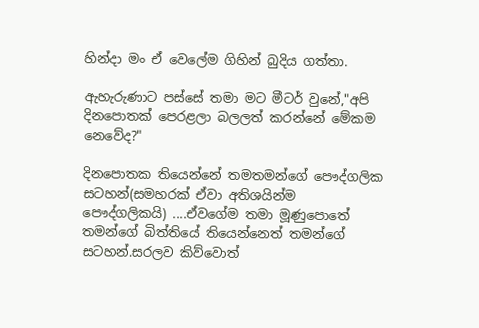හින්දා මං ඒ වෙලේම ගිහින් බුදිය ගත්තා.

ඇහැරුණාට පස්සේ තමා මට මීටර් වුනේ,"අපි දිනපොතක් පෙරළලා බලලත් කරන්නේ මේකම නෙවේද?"

දිනපොතක තියෙන්නේ තමතමන්ගේ පෞද්ගලික සටහන්(සමහරක් ඒවා අතිශයින්ම පෞද්ගලිකයි) ....ඒවගේම තමා මූණුපොතේ තමන්ගේ බිත්තියේ තියෙන්නෙත් තමන්ගේ සටහන්.සරලව කිව්වොත්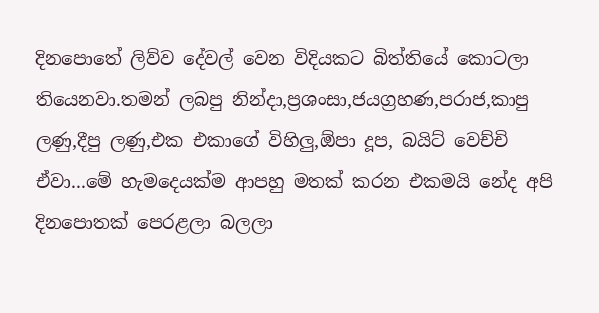දිනපොතේ ලිව්ව දේවල් වෙන විදියකට බිත්තියේ කොටලා තියෙනවා.තමන් ලබපු නින්දා,ප්‍රශංසා,ජයග්‍රහණ,පරාජ,කාපු ලණු,දීපු ලණු,එක එකා‍ගේ විහිලු,ඕපා දූප, බයිට් වෙච්චි ඒවා...මේ හැමදෙයක්ම ආපහු මතක් කරන එකමයි නේද අපි දිනපොතක් පෙරළලා බලලා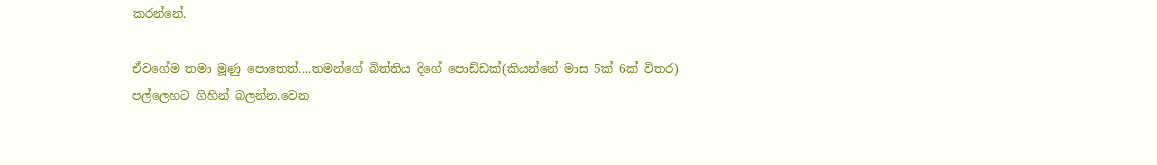කරන්නේ.

ඒවගේම තමා මූණු පො‍තෙත්....තමන්ගේ බිත්තිය දිගේ පොඩ්ඩක්(කියන්නේ මාස 5ක් 6ක් විතර) පල්ලෙහට ගිහින් බලන්න.වෙන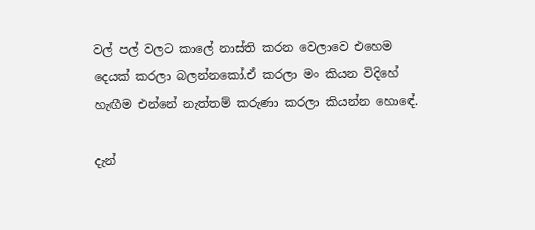වල් පල් වලට කාලේ නාස්ති කරන වෙලාවෙ එහෙම දෙයක් කරලා බලන්නකෝ.ඒ කරලා මං කියන විදිහේ හැඟීම එන්නේ නැත්තම් කරුණා කරලා කියන්න හොඳේ.

දැන්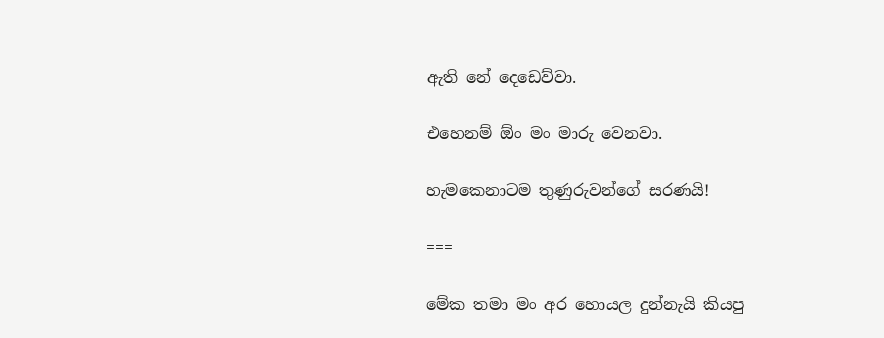ඇති නේ දෙඩෙව්වා.

එහෙනම් ඕං මං මාරු වෙනවා.

හැමකෙනාටම තුණුරුවන්ගේ සරණයි!

===

මේක තමා මං අර හොයල දුන්නැයි කියපු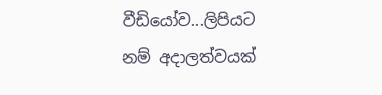වීඩියෝව...ලිපියට නම් අදාලත්වයක්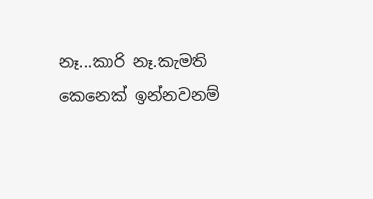නෑ...කාරි නෑ.කැමති කෙනෙක් ඉන්නවනම්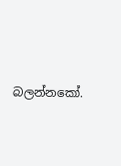බලන්නකෝ.